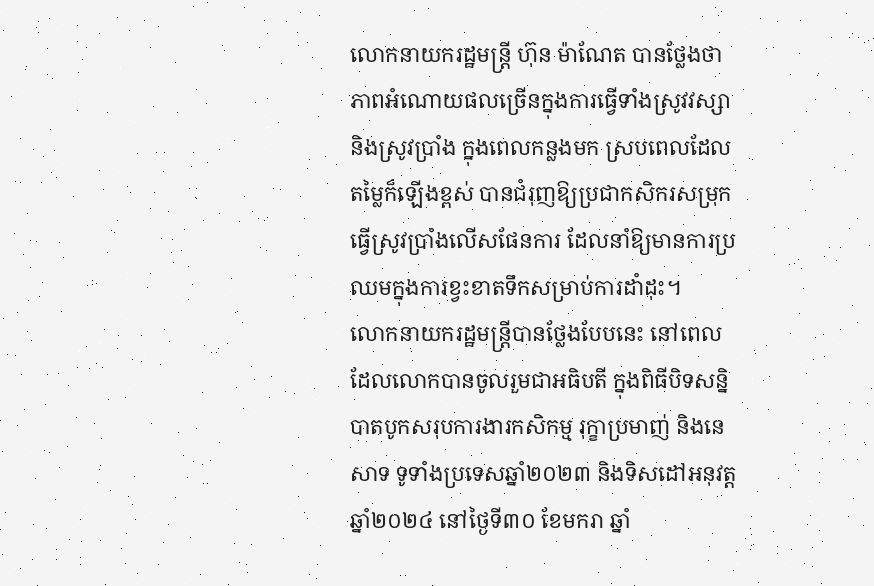លោកនាយករដ្ឋមន្ត្រី ហ៊ុន ម៉ាណែត បានថ្លែងថា ភាពអំណោយផលច្រើនក្នុងការធ្វើទាំងស្រូវវស្សា និងស្រូវប្រាំង ក្នុងពេលកន្លងមក ស្របពេលដែលតម្លៃក៏ឡើងខ្ពស់ បានជំរុញឱ្យប្រជាកសិករសម្រុកធ្វើស្រូវប្រាំងលើសផែនការ ដែលនាំឱ្យមានការប្រឈមក្នុងការខ្វះខាតទឹកសម្រាប់ការដាំដុះ។
លោកនាយករដ្ឋមន្ត្រីបានថ្លែងបែបនេះ នៅពេល ដែលលោកបានចូលរួមជាអធិបតី ក្នុងពិធីបិទសន្និបាតបូកសរុបការងារកសិកម្ម រុក្ខាប្រមាញ់ និងនេសាទ ទូទាំងប្រទេសឆ្នាំ២០២៣ និងទិសដៅអនុវត្តឆ្នាំ២០២៤ នៅថ្ងៃទី៣០ ខែមករា ឆ្នាំ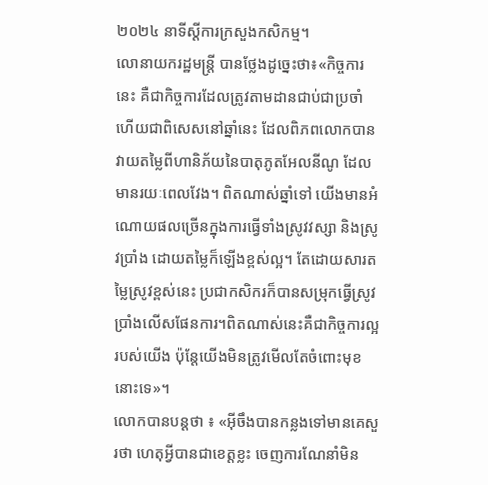២០២៤ នាទីស្តីការក្រសួងកសិកម្ម។
លោនាយករដ្ឋមន្ត្រី បានថ្លែងដូច្នេះថា៖«កិច្ចការនេះ គឺជាកិច្ចការដែលត្រូវតាមដានជាប់ជាប្រចាំ ហើយជាពិសេសនៅឆ្នាំនេះ ដែលពិភពលោកបានវាយតម្លៃពីហានិភ័យនៃបាតុភូតអែលនីណូ ដែលមានរយៈពេលវែង។ ពិតណាស់ឆ្នាំទៅ យើងមានអំណោយផលច្រើនក្នុងការធ្វើទាំងស្រូវវស្សា និងស្រូវប្រាំង ដោយតម្លៃក៏ឡើងខ្ពស់ល្អ។ តែដោយសារតម្លៃស្រូវខ្ពស់នេះ ប្រជាកសិករក៏បានសម្រុកធ្វើស្រូវប្រាំងលើសផែនការ។ពិតណាស់នេះគឺជាកិច្ចការល្អរបស់យើង ប៉ុន្តែយើងមិនត្រូវមើលតែចំពោះមុខនោះទេ»។
លោកបានបន្តថា ៖ «អ៊ីចឹងបានកន្លងទៅមានគេសួរថា ហេតុអ្វីបានជាខេត្តខ្លះ ចេញការណែនាំមិន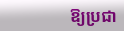ឱ្យប្រជា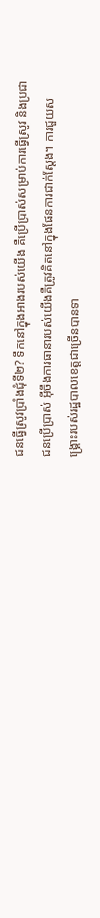ជនធ្វើស្រូវប្រាំងជុំទី២? ទឹកនៅក្នុងអាងរបស់យើង គឺប្រើប្រាស់សម្រាប់ការធ្វើស្រូវ និងប្រជាជនប្រើប្រាស់ អ៊ីចឹងការធានារបស់យើងគឺត្រូវគិតនៅក្នុងផែនការជាក់ស្តែង។ ការជួយសង្គ្រោះរបស់រដ្ឋបាលខេត្តជាច្រើនបានទា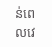ន់ពេលវេ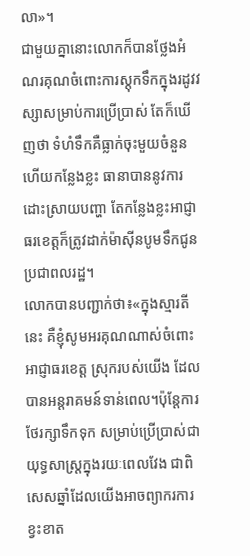លា»។
ជាមួយគ្នានោះលោកក៏បានថ្លែងអំណរគុណចំពោះការស្តុកទឹកក្នុងរដូវវស្សាសម្រាប់ការប្រើប្រាស់ តែក៏ឃើញថា ទំហំទឹកគឺធ្លាក់ចុះមួយចំនួន ហើយកន្លែងខ្លះ ធានាបាននូវការដោះស្រាយបញ្ហា តែកន្លែងខ្លះអាជ្ញាធរខេត្តក៏ត្រូវដាក់ម៉ាស៊ីនបូមទឹកជូនប្រជាពលរដ្ឋ។
លោកបានបញ្ជាក់ថា៖«ក្នុងស្មារតីនេះ គឺខ្ញុំសូមអរគុណណាស់ចំពោះអាជ្ញាធរខេត្ត ស្រុករបស់យើង ដែលបានអន្តរាគមន៍ទាន់ពេល។ប៉ុន្តែការថែរក្សាទឹកទុក សម្រាប់ប្រើប្រាស់ជាយុទ្ធសាស្ត្រក្នុងរយៈពេលវែង ជាពិសេសឆ្នាំដែលយើងអាចព្យាករការខ្វះខាត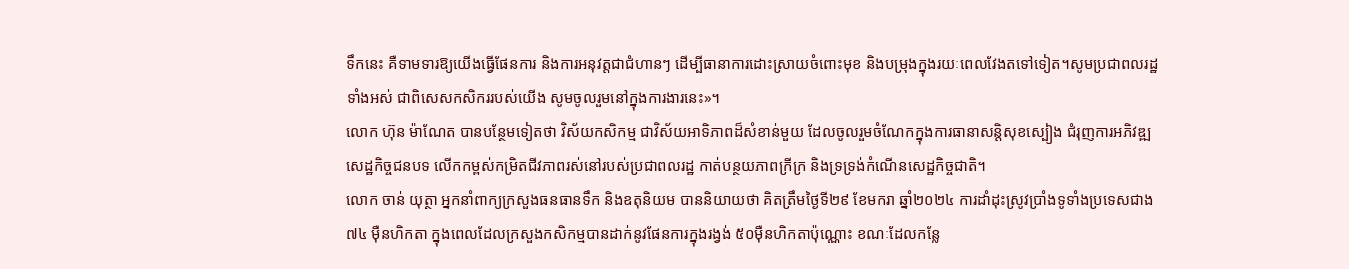ទឹកនេះ គឺទាមទារឱ្យយើងធ្វើផែនការ និងការអនុវត្តជាជំហានៗ ដើម្បីធានាការដោះស្រាយចំពោះមុខ និងបម្រុងក្នុងរយៈពេលវែងតទៅទៀត។សូមប្រជាពលរដ្ឋទាំងអស់ ជាពិសេសកសិកររបស់យើង សូមចូលរួមនៅក្នុងការងារនេះ»។
លោក ហ៊ុន ម៉ាណែត បានបន្ថែមទៀតថា វិស័យកសិកម្ម ជាវិស័យអាទិភាពដ៏សំខាន់មួយ ដែលចូលរួមចំណែកក្នុងការធានាសន្តិសុខស្បៀង ជំរុញការអភិវឌ្ឍសេដ្ឋកិច្ចជនបទ លើកកម្ពស់កម្រិតជីវភាពរស់នៅរបស់ប្រជាពលរដ្ឋ កាត់បន្ថយភាពក្រីក្រ និងទ្រទ្រង់កំណើនសេដ្ឋកិច្ចជាតិ។
លោក ចាន់ យុត្ថា អ្នកនាំពាក្យក្រសួងធនធានទឹក និងឧតុនិយម បាននិយាយថា គិតត្រឹមថ្ងៃទី២៩ ខែមករា ឆ្នាំ២០២៤ ការដាំដុះស្រូវប្រាំងទូទាំងប្រទេសជាង ៧៤ ម៉ឺនហិកតា ក្នុងពេលដែលក្រសួងកសិកម្មបានដាក់នូវផែនការក្នុងរង្វង់ ៥០ម៉ឺនហិកតាប៉ុណ្ណោះ ខណៈដែលកន្លែ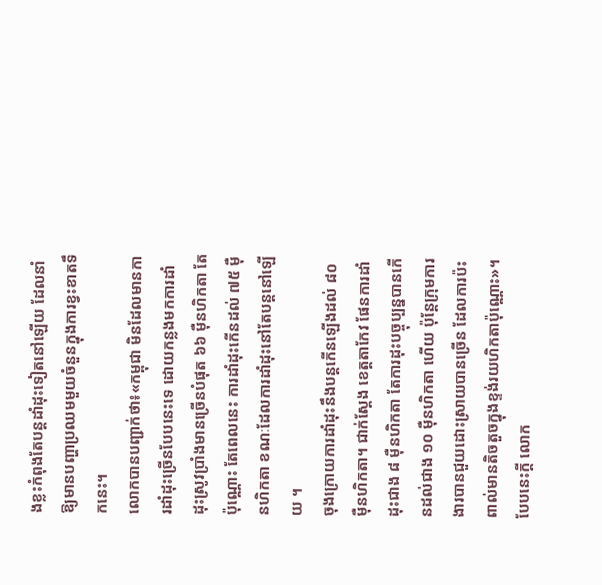ងខ្លះកំពុងតែបន្តដាំដុះទៀតនៅឡើយ ដែលនាំឱ្យមានបញ្ហាប្រឈមមួយចំនួនក្នុងការខ្វះខាតទឹកនេះ។
លោកបានបញ្ជាក់ថា៖«កម្ពុជា មិនដែលមានការដាំដុះច្រើនបែបនេះទេ ដោយកន្លងមកការដាំដុះស្រូវប្រាំងមានច្រើនបំផុត ៦៦ ម៉ឺនហិកតា តែប៉ុណ្ណោះ តែពេលនេះ ការដាំដុះកើនដល់ ៧៥ ម៉ឺនហិកតា ខណៈដែលការដាំដុះនៅតែបន្តនៅឡើយ ។
ចុងក្រោយការដាំដុះនឹងបន្តកើនឡើងដល់ ៨០ ម៉ឺនហិកតា។ ជាក់ស្តែង ខេត្តតាកែវ ផែនការដាំដុះជាង ៨ ម៉ឺនហិកតា តែការដុះបច្ចុប្បន្នបានកើនដល់ជាង ១០ ម៉ឺនហិកតា ហើយ ប៉ុន្តែក្រុមការងារបានជួយដោះស្រាយបានច្រើន ដែលការប៉ះពាល់មានតិចតួចក្នុងខ្ទង់រយហិកតាប៉ុណ្ណោះ»។
បែបនេះក្តី លោក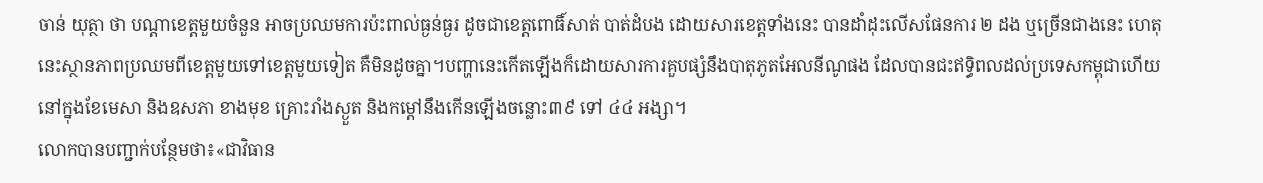ចាន់ យុត្ថា ថា បណ្តាខេត្តមួយចំនួន អាចប្រឈមការប៉ះពាល់ធ្ងន់ធ្ងរ ដូចជាខេត្តពោធិ៍សាត់ បាត់ដំបង ដោយសារខេត្តទាំងនេះ បានដាំដុះលើសផែនការ ២ ដង ឬច្រើនជាងនេះ ហេតុនេះស្ថានភាពប្រឈមពីខេត្តមួយទៅខេត្តមួយទៀត គឺមិនដូចគ្នា។បញ្ហានេះកើតឡើងក៏ដោយសារការគួបផ្សំនឹងបាតុភូតអែលនីណូផង ដែលបានជះឥទ្ធិពលដល់ប្រទេសកម្ពុជាហើយនៅក្នុងខែមេសា និងឧសភា ខាងមុខ គ្រោះរាំងស្ងួត និងកម្តៅនឹងកើនឡើងចន្លោះ៣៩ ទៅ ៤៤ អង្សា។
លោកបានបញ្ជាក់បន្ថែមថា៖«ជាវិធាន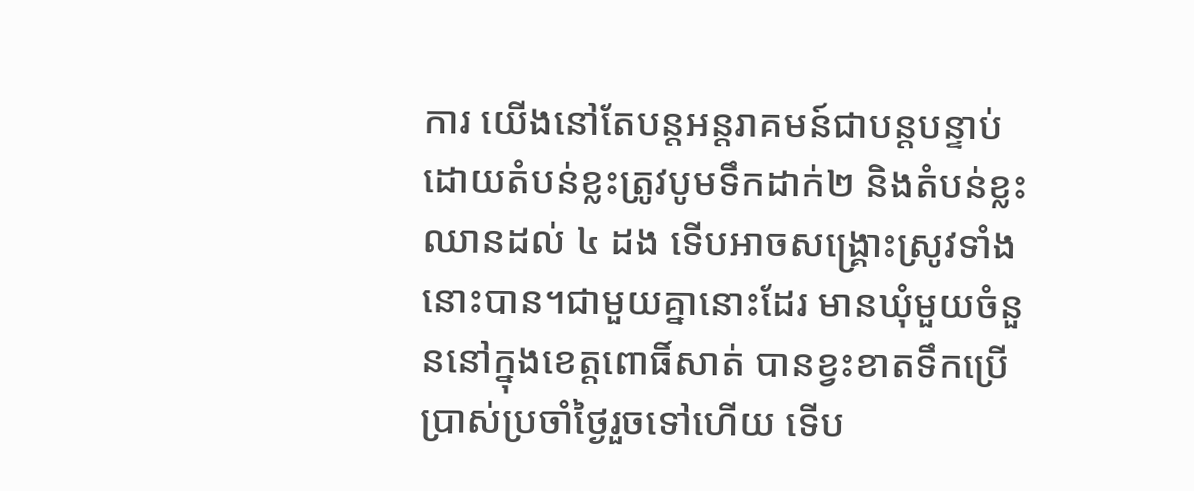ការ យើងនៅតែបន្តអន្តរាគមន៍ជាបន្តបន្ទាប់ ដោយតំបន់ខ្លះត្រូវបូមទឹកដាក់២ និងតំបន់ខ្លះឈានដល់ ៤ ដង ទើបអាចសង្គ្រោះស្រូវទាំងនោះបាន។ជាមួយគ្នានោះដែរ មានឃុំមួយចំនួននៅក្នុងខេត្តពោធិ៍សាត់ បានខ្វះខាតទឹកប្រើប្រាស់ប្រចាំថ្ងៃរួចទៅហើយ ទើប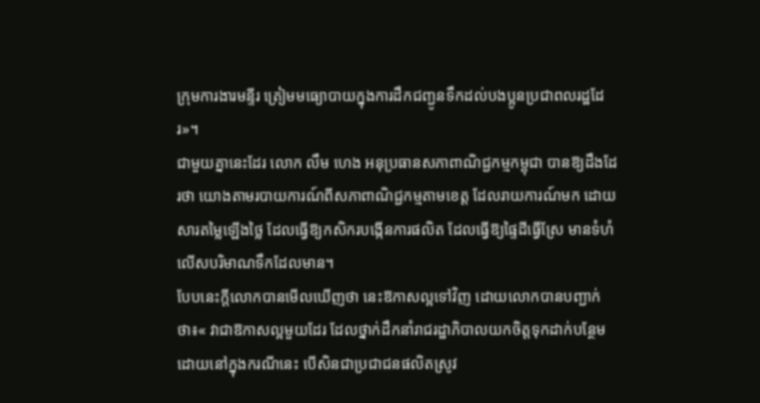ក្រុមការងារមន្ទីរ ត្រៀមមធ្យោបាយក្នុងការដឹកជញ្ជូនទឹកដល់បងប្អូនប្រជាពលរដ្ឋដែរ»។
ជាមួយគ្នានេះដែរ លោក លឹម ហេង អនុប្រធានសភាពាណិជ្ជកម្មកម្ពុជា បានឱ្យដឹងដែរថា យោងតាមរបាយការណ៍ពីសភាពាណិជ្ជកម្មតាមខេត្ត ដែលរាយការណ៍មក ដោយសារតម្លៃឡើងថ្លៃ ដែលធ្វើឱ្យកសិករបង្កើនការផលិត ដែលធ្វើឱ្យផ្ទៃដីធ្វើស្រែ មានទំហំលើសបរិមាណទឹកដែលមាន។
បែបនេះក្តីលោកបានមើលឃើញថា នេះឱកាសល្អទៅវិញ ដោយលោកបានបញ្ជាក់ថា៖« វាជាឱកាសល្អមួយដែរ ដែលថ្នាក់ដឹកនាំរាជរដ្ឋាភិបាលយកចិត្តទុកដាក់បន្ថែម ដោយនៅក្នុងករណីនេះ បើសិនជាប្រជាជនផលិតស្រូវ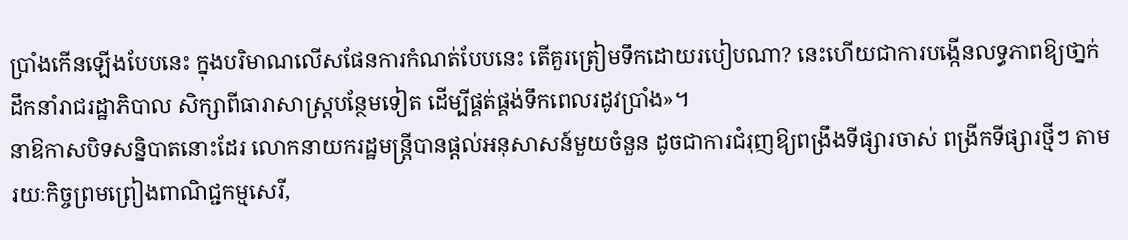ប្រាំងកើនឡើងបែបនេះ ក្នុងបរិមាណលើសផែនការកំណត់បែបនេះ តើគួរត្រៀមទឹកដោយរបៀបណា? នេះហើយជាការបង្កើនលទ្ធភាពឱ្យថា្នក់ដឹកនាំរាជរដ្ឋាភិបាល សិក្សាពីធារាសាស្ត្របន្ថែមទៀត ដើម្បីផ្គត់ផ្គង់ទឹកពេលរដូវប្រាំង»។
នាឱកាសបិទសន្និបាតនោះដែរ លោកនាយករដ្ឋមន្ត្រីបានផ្តល់អនុសាសន៍មួយចំនួន ដូចជាការជំរុញឱ្យពង្រឹងទីផ្សារចាស់ ពង្រីកទីផ្សារថ្មីៗ តាមរយៈកិច្ចព្រមព្រៀងពាណិជ្ជកម្មសេរី,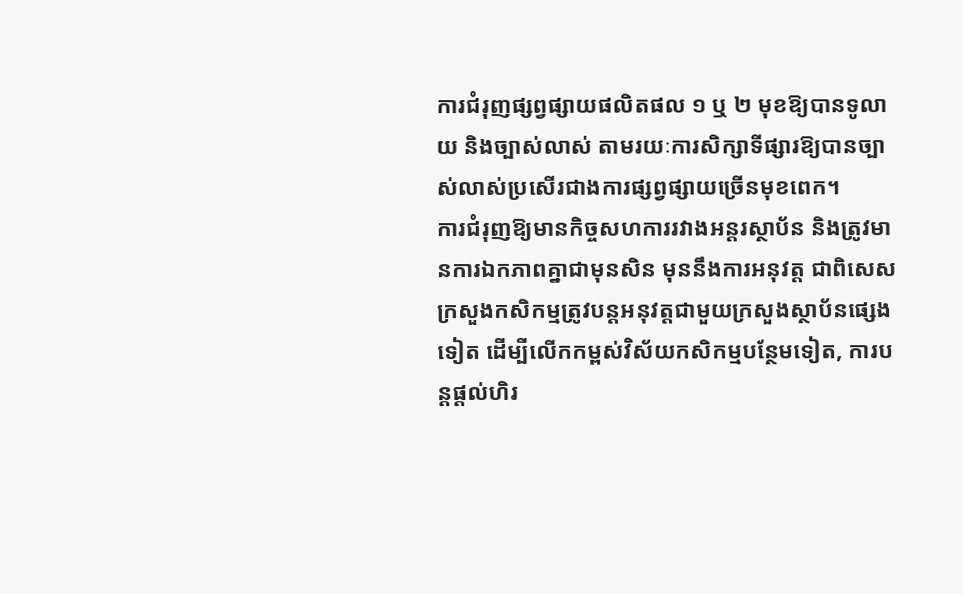ការជំរុញផ្សព្វផ្សាយផលិតផល ១ ឬ ២ មុខឱ្យបានទូលាយ និងច្បាស់លាស់ តាមរយៈការសិក្សាទីផ្សារឱ្យបានច្បាស់លាស់ប្រសើរជាងការផ្សព្វផ្សាយច្រើនមុខពេក។
ការជំរុញឱ្យមានកិច្ចសហការរវាងអន្តរស្ថាប័ន និងត្រូវមានការឯកភាពគ្នាជាមុនសិន មុននឹងការអនុវត្ត ជាពិសេសក្រសួងកសិកម្មត្រូវបន្តអនុវត្តជាមួយក្រសួងស្ថាប័នផ្សេងទៀត ដើម្បីលើកកម្ពស់វិស័យកសិកម្មបន្ថែមទៀត, ការបន្តផ្តល់ហិរ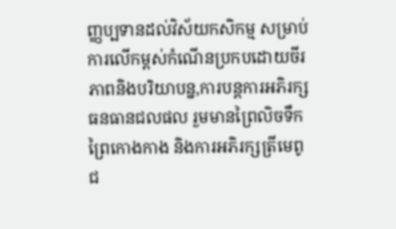ញ្ញប្បទានដល់វិស័យកសិកម្ម សម្រាប់ការលើកម្ពស់កំណើនប្រកបដោយចីរភាពនិងបរិយាបន្ន,ការបន្តការអភិរក្សធនធានជលផល រួមមានព្រៃលិចទឹក ព្រៃកោងកាង និងការអភិរក្សត្រីមេពូជ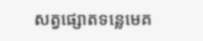សត្វផ្សោតទន្លេមេគ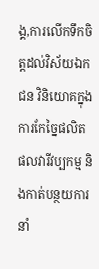ង្គ,ការលើកទឹកចិត្តដល់វិស័យឯកជន វិនិយោគក្នុងការកែច្នៃផលិតផលវារីវប្បកម្ម និងកាត់បន្ថយការនាំ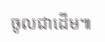ចូលជាដើម៕